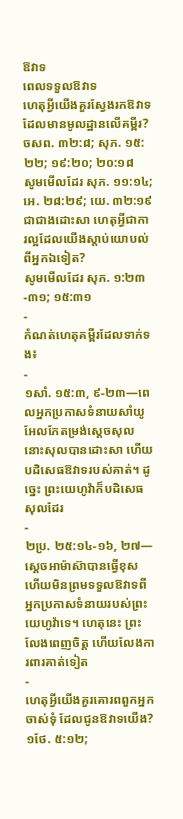ឱវាទ
ពេលទទួលឱវាទ
ហេតុអ្វីយើងគួរស្វែងរកឱវាទដែលមានមូលដ្ឋានលើគម្ពីរ?
ចសព. ៣២:៨; សុភ. ១៥:២២; ១៩:២០; ២០:១៨
សូមមើលដែរ សុភ. ១១:១៤; អេ. ២៨:២៩; យេ. ៣២:១៩
ជាជាងដោះសា ហេតុអ្វីជាការល្អដែលយើងស្ដាប់យោបល់ពីអ្នកឯទៀត?
សូមមើលដែរ សុភ. ១:២៣-៣១; ១៥:៣១
-
កំណត់ហេតុគម្ពីរដែលទាក់ទង៖
-
១សាំ. ១៥:៣, ៩-២៣—ពេលអ្នកប្រកាសទំនាយសាំយូអែលកែតម្រង់ស្ដេចសុល នោះសុលបានដោះសា ហើយបដិសេធឱវាទរបស់គាត់។ ដូច្នេះ ព្រះយេហូវ៉ាក៏បដិសេធសុលដែរ
-
២ប្រ. ២៥:១៤-១៦, ២៧—ស្ដេចអាម៉ាស៊ាបានធ្វើខុស ហើយមិនព្រមទទួលឱវាទពីអ្នកប្រកាសទំនាយរបស់ព្រះយេហូវ៉ាទេ។ ហេតុនេះ ព្រះលែងពេញចិត្ត ហើយលែងការពារគាត់ទៀត
-
ហេតុអ្វីយើងគួរគោរពពួកអ្នកចាស់ទុំ ដែលជូនឱវាទយើង?
១ថែ. ៥:១២;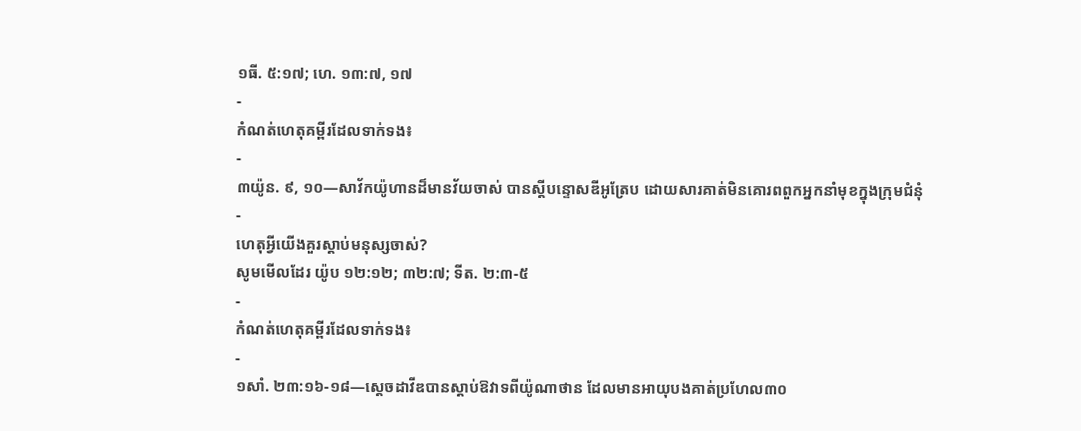១ធី. ៥:១៧; ហេ. ១៣:៧, ១៧
-
កំណត់ហេតុគម្ពីរដែលទាក់ទង៖
-
៣យ៉ូន. ៩, ១០—សាវ័កយ៉ូហានដ៏មានវ័យចាស់ បានស្ដីបន្ទោសឌីអូត្រែប ដោយសារគាត់មិនគោរពពួកអ្នកនាំមុខក្នុងក្រុមជំនុំ
-
ហេតុអ្វីយើងគួរស្ដាប់មនុស្សចាស់?
សូមមើលដែរ យ៉ូប ១២:១២; ៣២:៧; ទីត. ២:៣-៥
-
កំណត់ហេតុគម្ពីរដែលទាក់ទង៖
-
១សាំ. ២៣:១៦-១៨—ស្ដេចដាវីឌបានស្ដាប់ឱវាទពីយ៉ូណាថាន ដែលមានអាយុបងគាត់ប្រហែល៣០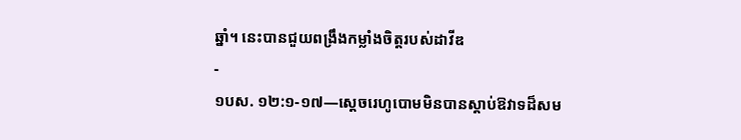ឆ្នាំ។ នេះបានជួយពង្រឹងកម្លាំងចិត្តរបស់ដាវីឌ
-
១បស. ១២:១-១៧—ស្ដេចរេហូបោមមិនបានស្ដាប់ឱវាទដ៏សម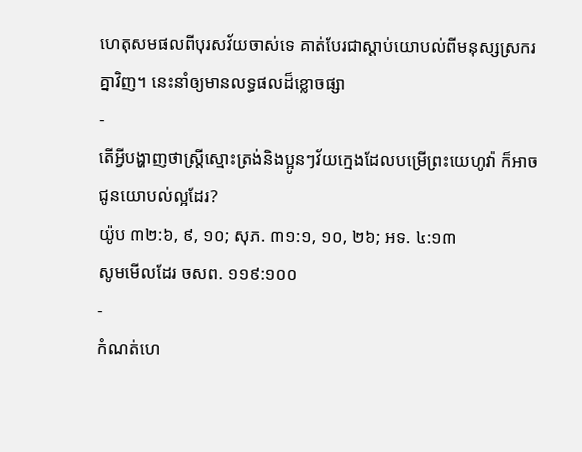ហេតុសមផលពីបុរសវ័យចាស់ទេ គាត់បែរជាស្ដាប់យោបល់ពីមនុស្សស្រករគ្នាវិញ។ នេះនាំឲ្យមានលទ្ធផលដ៏ខ្លោចផ្សា
-
តើអ្វីបង្ហាញថាស្ត្រីស្មោះត្រង់និងប្អូនៗវ័យក្មេងដែលបម្រើព្រះយេហូវ៉ា ក៏អាចជូនយោបល់ល្អដែរ?
យ៉ូប ៣២:៦, ៩, ១០; សុភ. ៣១:១, ១០, ២៦; អទ. ៤:១៣
សូមមើលដែរ ចសព. ១១៩:១០០
-
កំណត់ហេ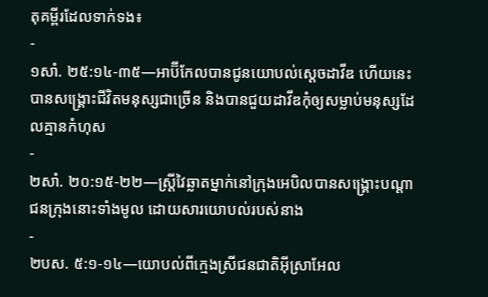តុគម្ពីរដែលទាក់ទង៖
-
១សាំ. ២៥:១៤-៣៥—អាប៊ីកែលបានជូនយោបល់ស្ដេចដាវីឌ ហើយនេះបានសង្គ្រោះជីវិតមនុស្សជាច្រើន និងបានជួយដាវីឌកុំឲ្យសម្លាប់មនុស្សដែលគ្មានកំហុស
-
២សាំ. ២០:១៥-២២—ស្ត្រីវៃឆ្លាតម្នាក់នៅក្រុងអេបិលបានសង្គ្រោះបណ្ដាជនក្រុងនោះទាំងមូល ដោយសារយោបល់របស់នាង
-
២បស. ៥:១-១៤—យោបល់ពីក្មេងស្រីជនជាតិអ៊ីស្រាអែល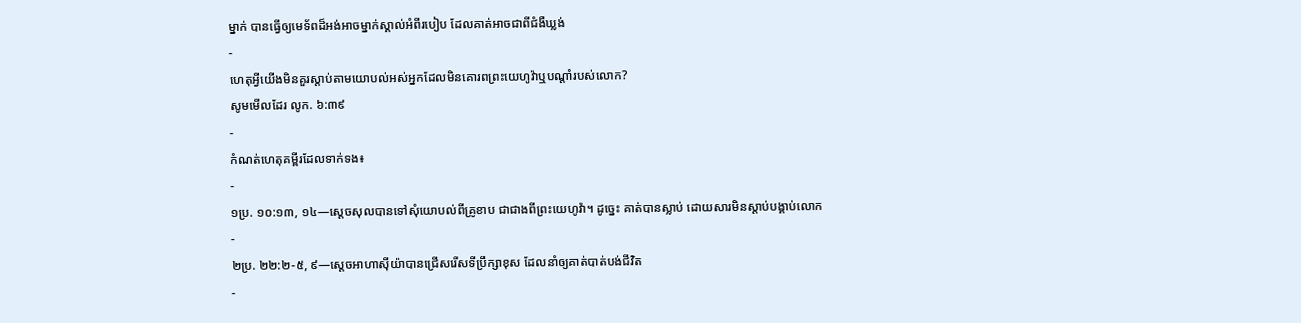ម្នាក់ បានធ្វើឲ្យមេទ័ពដ៏អង់អាចម្នាក់ស្គាល់អំពីរបៀប ដែលគាត់អាចជាពីជំងឺឃ្លង់
-
ហេតុអ្វីយើងមិនគួរស្ដាប់តាមយោបល់អស់អ្នកដែលមិនគោរពព្រះយេហូវ៉ាឬបណ្ដាំរបស់លោក?
សូមមើលដែរ លូក. ៦:៣៩
-
កំណត់ហេតុគម្ពីរដែលទាក់ទង៖
-
១ប្រ. ១០:១៣, ១៤—ស្ដេចសុលបានទៅសុំយោបល់ពីគ្រូខាប ជាជាងពីព្រះយេហូវ៉ា។ ដូច្នេះ គាត់បានស្លាប់ ដោយសារមិនស្ដាប់បង្គាប់លោក
-
២ប្រ. ២២:២-៥, ៩—ស្ដេចអាហាស៊ីយ៉ាបានជ្រើសរើសទីប្រឹក្សាខុស ដែលនាំឲ្យគាត់បាត់បង់ជីវិត
-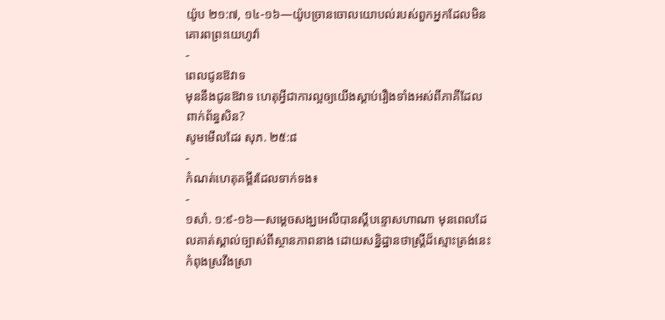យ៉ូប ២១:៧, ១៤-១៦—យ៉ូបច្រានចោលយោបល់របស់ពួកអ្នកដែលមិនគោរពព្រះយេហូវ៉ា
-
ពេលជូនឱវាទ
មុននឹងជូនឱវាទ ហេតុអ្វីជាការល្អឲ្យយើងស្ដាប់រឿងទាំងអស់ពីភាគីដែលពាក់ព័ន្ធសិន?
សូមមើលដែរ សុភ. ២៥:៨
-
កំណត់ហេតុគម្ពីរដែលទាក់ទង៖
-
១សាំ. ១:៩-១៦—សម្ដេចសង្ឃអេលីបានស្ដីបន្ទោសហាណា មុនពេលដែលគាត់ស្គាល់ច្បាស់ពីស្ថានភាពនាង ដោយសន្និដ្ឋានថាស្ត្រីដ៏ស្មោះត្រង់នេះកំពុងស្រវឹងស្រា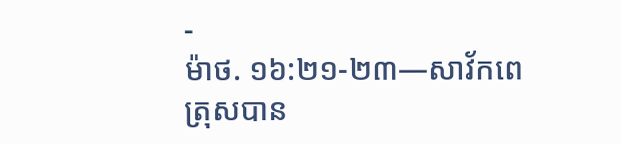-
ម៉ាថ. ១៦:២១-២៣—សាវ័កពេត្រុសបាន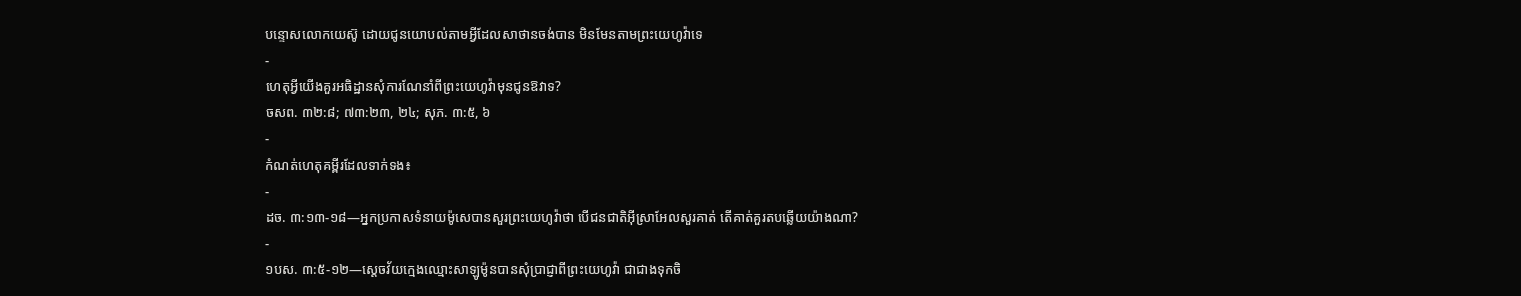បន្ទោសលោកយេស៊ូ ដោយជូនយោបល់តាមអ្វីដែលសាថានចង់បាន មិនមែនតាមព្រះយេហូវ៉ាទេ
-
ហេតុអ្វីយើងគួរអធិដ្ឋានសុំការណែនាំពីព្រះយេហូវ៉ាមុនជូនឱវាទ?
ចសព. ៣២:៨; ៧៣:២៣, ២៤; សុភ. ៣:៥, ៦
-
កំណត់ហេតុគម្ពីរដែលទាក់ទង៖
-
ដច. ៣:១៣-១៨—អ្នកប្រកាសទំនាយម៉ូសេបានសួរព្រះយេហូវ៉ាថា បើជនជាតិអ៊ីស្រាអែលសួរគាត់ តើគាត់គួរតបឆ្លើយយ៉ាងណា?
-
១បស. ៣:៥-១២—ស្ដេចវ័យក្មេងឈ្មោះសាឡូម៉ូនបានសុំប្រាជ្ញាពីព្រះយេហូវ៉ា ជាជាងទុកចិ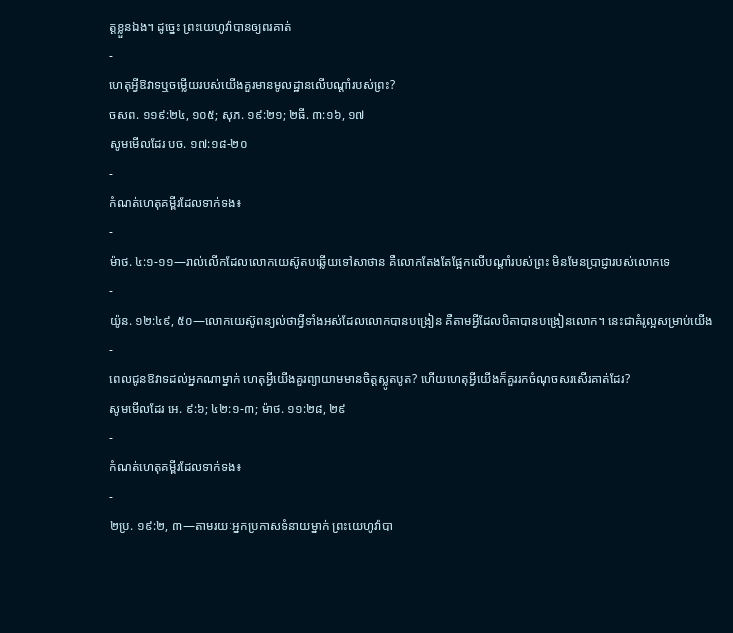ត្តខ្លួនឯង។ ដូច្នេះ ព្រះយេហូវ៉ាបានឲ្យពរគាត់
-
ហេតុអ្វីឱវាទឬចម្លើយរបស់យើងគួរមានមូលដ្ឋានលើបណ្ដាំរបស់ព្រះ?
ចសព. ១១៩:២៤, ១០៥; សុភ. ១៩:២១; ២ធី. ៣:១៦, ១៧
សូមមើលដែរ បច. ១៧:១៨-២០
-
កំណត់ហេតុគម្ពីរដែលទាក់ទង៖
-
ម៉ាថ. ៤:១-១១—រាល់លើកដែលលោកយេស៊ូតបឆ្លើយទៅសាថាន គឺលោកតែងតែផ្អែកលើបណ្ដាំរបស់ព្រះ មិនមែនប្រាជ្ញារបស់លោកទេ
-
យ៉ូន. ១២:៤៩, ៥០—លោកយេស៊ូពន្យល់ថាអ្វីទាំងអស់ដែលលោកបានបង្រៀន គឺតាមអ្វីដែលបិតាបានបង្រៀនលោក។ នេះជាគំរូល្អសម្រាប់យើង
-
ពេលជូនឱវាទដល់អ្នកណាម្នាក់ ហេតុអ្វីយើងគួរព្យាយាមមានចិត្តស្លូតបូត? ហើយហេតុអ្វីយើងក៏គួររកចំណុចសរសើរគាត់ដែរ?
សូមមើលដែរ អេ. ៩:៦; ៤២:១-៣; ម៉ាថ. ១១:២៨, ២៩
-
កំណត់ហេតុគម្ពីរដែលទាក់ទង៖
-
២ប្រ. ១៩:២, ៣—តាមរយៈអ្នកប្រកាសទំនាយម្នាក់ ព្រះយេហូវ៉ាបា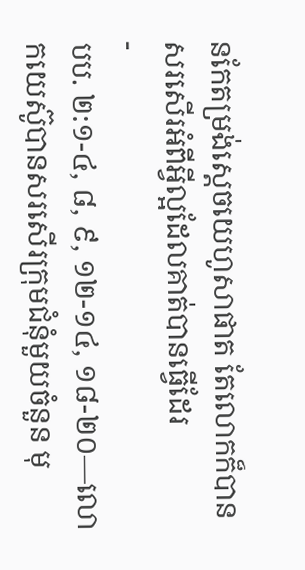នកែតម្រង់ស្ដេចយេហូសាផាត តែលោកក៏បានសរសើរអំពីអ្វីល្អដែលគាត់បានធ្វើដែរ
-
បប. ២:១-៤, ៨, ៩, ១២-១៤, ១៨-២០—លោកយេស៊ូបានសរសើរក្រុមជំនុំមួយចំនួន មុ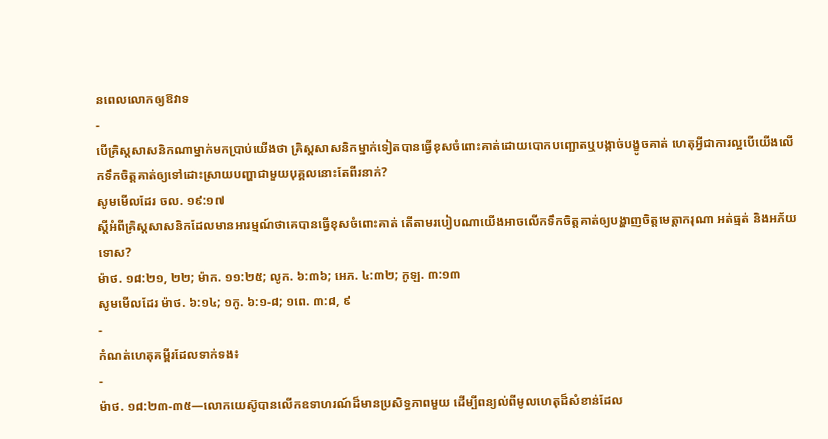នពេលលោកឲ្យឱវាទ
-
បើគ្រិស្តសាសនិកណាម្នាក់មកប្រាប់យើងថា គ្រិស្តសាសនិកម្នាក់ទៀតបានធ្វើខុសចំពោះគាត់ដោយបោកបញ្ឆោតឬបង្កាច់បង្ខូចគាត់ ហេតុអ្វីជាការល្អបើយើងលើកទឹកចិត្តគាត់ឲ្យទៅដោះស្រាយបញ្ហាជាមួយបុគ្គលនោះតែពីរនាក់?
សូមមើលដែរ ចល. ១៩:១៧
ស្ដីអំពីគ្រិស្តសាសនិកដែលមានអារម្មណ៍ថាគេបានធ្វើខុសចំពោះគាត់ តើតាមរបៀបណាយើងអាចលើកទឹកចិត្តគាត់ឲ្យបង្ហាញចិត្តមេត្តាករុណា អត់ធ្មត់ និងអភ័យទោស?
ម៉ាថ. ១៨:២១, ២២; ម៉ាក. ១១:២៥; លូក. ៦:៣៦; អេភ. ៤:៣២; កូឡ. ៣:១៣
សូមមើលដែរ ម៉ាថ. ៦:១៤; ១កូ. ៦:១-៨; ១ពេ. ៣:៨, ៩
-
កំណត់ហេតុគម្ពីរដែលទាក់ទង៖
-
ម៉ាថ. ១៨:២៣-៣៥—លោកយេស៊ូបានលើកឧទាហរណ៍ដ៏មានប្រសិទ្ធភាពមួយ ដើម្បីពន្យល់ពីមូលហេតុដ៏សំខាន់ដែល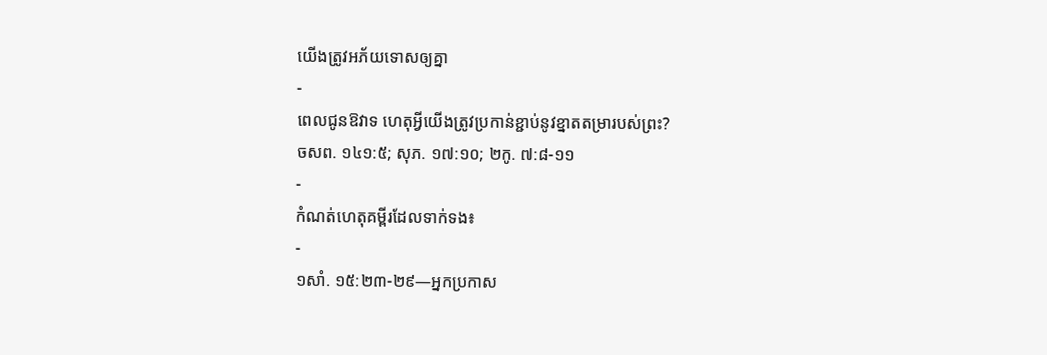យើងត្រូវអភ័យទោសឲ្យគ្នា
-
ពេលជូនឱវាទ ហេតុអ្វីយើងត្រូវប្រកាន់ខ្ជាប់នូវខ្នាតតម្រារបស់ព្រះ?
ចសព. ១៤១:៥; សុភ. ១៧:១០; ២កូ. ៧:៨-១១
-
កំណត់ហេតុគម្ពីរដែលទាក់ទង៖
-
១សាំ. ១៥:២៣-២៩—អ្នកប្រកាស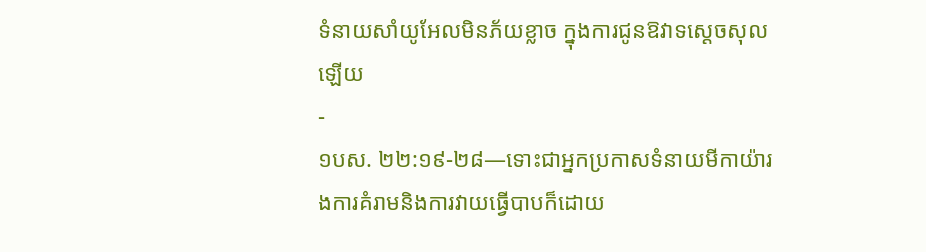ទំនាយសាំយូអែលមិនភ័យខ្លាច ក្នុងការជូនឱវាទស្ដេចសុលឡើយ
-
១បស. ២២:១៩-២៨—ទោះជាអ្នកប្រកាសទំនាយមីកាយ៉ារងការគំរាមនិងការវាយធ្វើបាបក៏ដោយ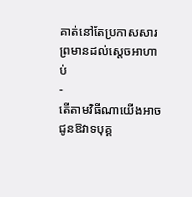គាត់នៅតែប្រកាសសារព្រមានដល់ស្ដេចអាហាប់
-
តើតាមវិធីណាយើងអាចជូនឱវាទបុគ្គ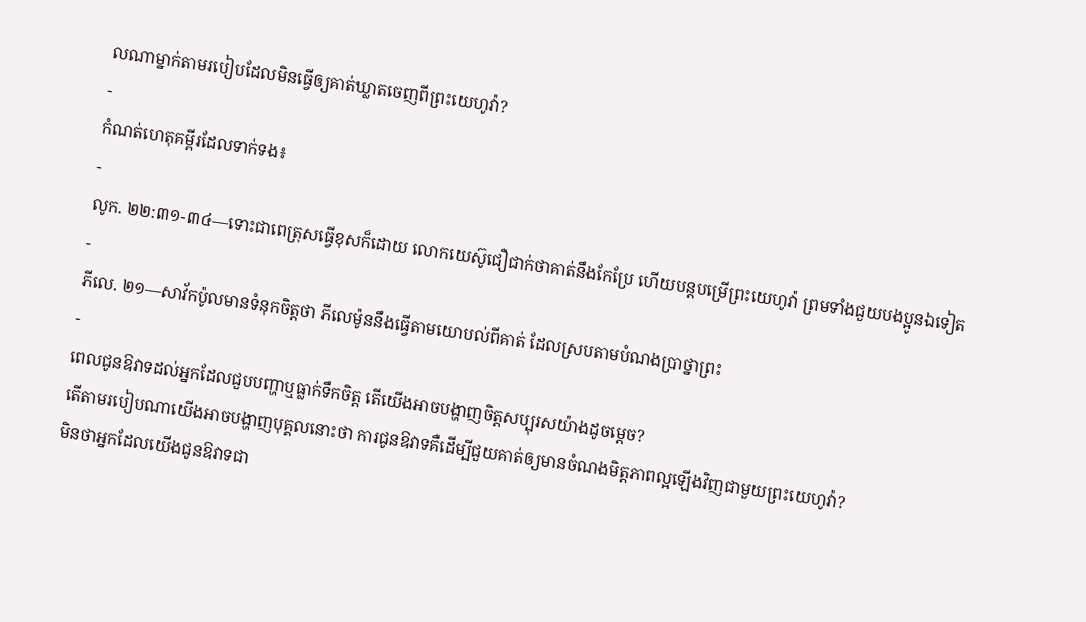លណាម្នាក់តាមរបៀបដែលមិនធ្វើឲ្យគាត់ឃ្លាតចេញពីព្រះយេហូវ៉ា?
-
កំណត់ហេតុគម្ពីរដែលទាក់ទង៖
-
លូក. ២២:៣១-៣៤—ទោះជាពេត្រុសធ្វើខុសក៏ដោយ លោកយេស៊ូជឿជាក់ថាគាត់នឹងកែប្រែ ហើយបន្តបម្រើព្រះយេហូវ៉ា ព្រមទាំងជួយបងប្អូនឯទៀត
-
ភីលេ. ២១—សាវ័កប៉ូលមានទំនុកចិត្តថា ភីលេម៉ូននឹងធ្វើតាមយោបល់ពីគាត់ ដែលស្របតាមបំណងប្រាថ្នាព្រះ
-
ពេលជូនឱវាទដល់អ្នកដែលជួបបញ្ហាឬធ្លាក់ទឹកចិត្ត តើយើងអាចបង្ហាញចិត្តសប្បុរសយ៉ាងដូចម្ដេច?
តើតាមរបៀបណាយើងអាចបង្ហាញបុគ្គលនោះថា ការជូនឱវាទគឺដើម្បីជួយគាត់ឲ្យមានចំណងមិត្តភាពល្អឡើងវិញជាមួយព្រះយេហូវ៉ា?
មិនថាអ្នកដែលយើងជូនឱវាទជា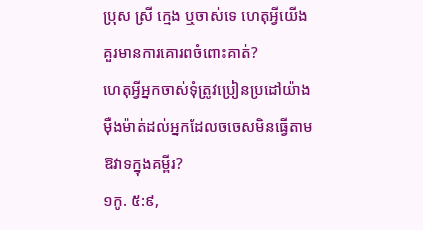ប្រុស ស្រី ក្មេង ឬចាស់ទេ ហេតុអ្វីយើងគួរមានការគោរពចំពោះគាត់?
ហេតុអ្វីអ្នកចាស់ទុំត្រូវប្រៀនប្រដៅយ៉ាងម៉ឺងម៉ាត់ដល់អ្នកដែលចចេសមិនធ្វើតាមឱវាទក្នុងគម្ពីរ?
១កូ. ៥:៩,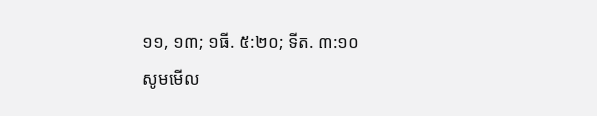១១, ១៣; ១ធី. ៥:២០; ទីត. ៣:១០
សូមមើល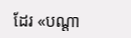ដែរ «បណ្ដា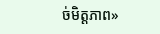ច់មិត្តភាព»